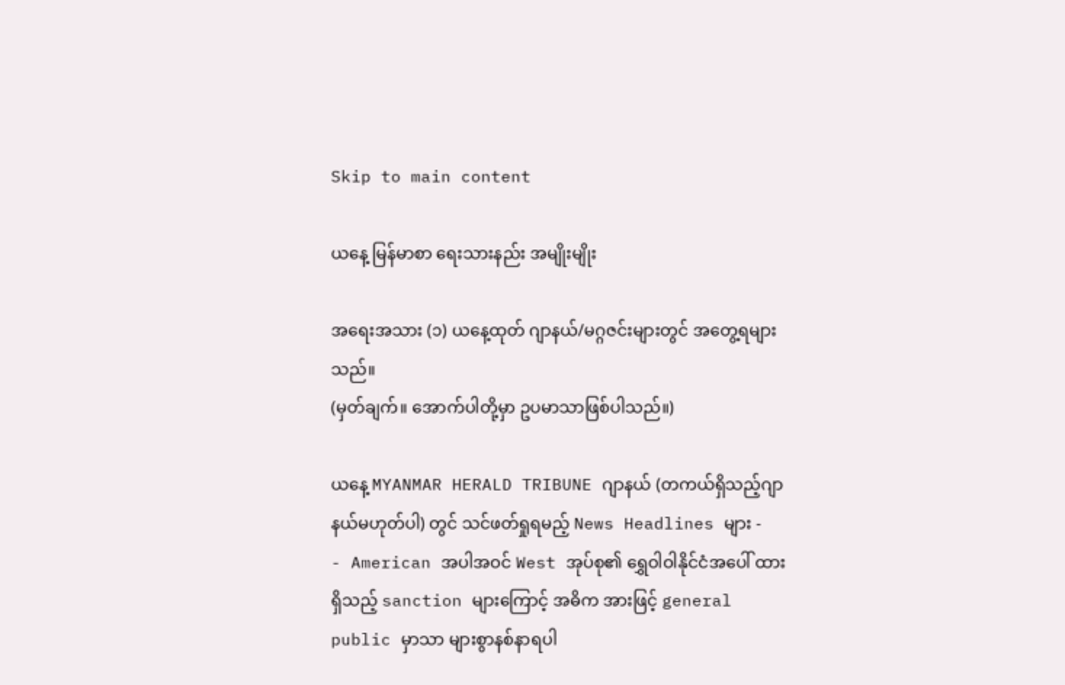Skip to main content

ယနေ့ မြန်မာစာ ရေးသားနည်း အမျိုးမျိုး

အရေးအသား (၁) ယနေ့ထုတ် ဂျာနယ်/မဂ္ဂဇင်းများတွင် အတွေ့ရများသည်။
(မှတ်ချက်။ အောက်ပါတို့မှာ ဥပမာသာဖြစ်ပါသည်။)

ယနေ့ MYANMAR HERALD TRIBUNE ဂျာနယ် (တကယ်ရှိသည့်ဂျာနယ်မဟုတ်ပါ) တွင် သင်ဖတ်ရှုရမည့် News Headlines များ -
- American အပါအဝင် West အုပ်စု၏ ရွှေဝါဝါနိုင်ငံအပေါ် ထားရှိသည့် sanction များကြောင့် အဓိက အားဖြင့် general public မှာသာ များစွာနစ်နာရပါ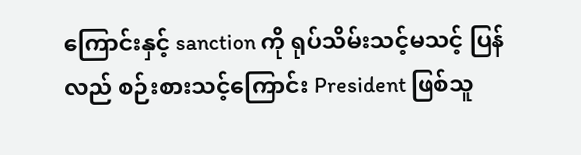ကြောင်းနှင့် sanction ကို ရုပ်သိမ်းသင့်မသင့် ပြန်လည် စဉ်းစားသင့်ကြောင်း President ဖြစ်သူ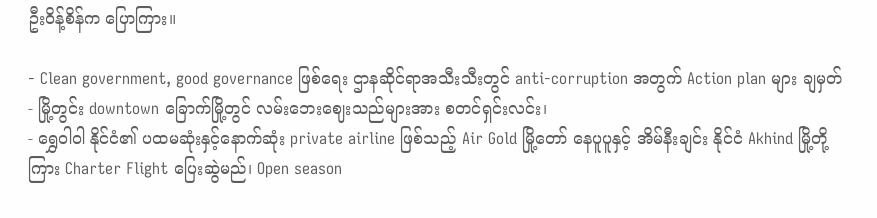ဦးဝိန့်စိန်က ပြောကြား။

- Clean government, good governance ဖြစ်ရေး ဌာနဆိုင်ရာအသီးသီးတွင် anti-corruption အတွက် Action plan များ ချမှတ်
- မြို့တွင်း downtown ခြောက်မြို့တွင် လမ်းဘေးဈေးသည်များအား စတင်ရှင်းလင်း၊
- ရွှေဝါဝါ နိုင်ငံ၏ ပထမဆုံးနှင့်နောက်ဆုံး private airline ဖြစ်သည့် Air Gold မြို့တော် နေပူပူနှင့် အိမ်နီးချင်း နိုင်ငံ Akhind မြို့တို့ကြား Charter Flight ပြေးဆွဲမည်၊ Open season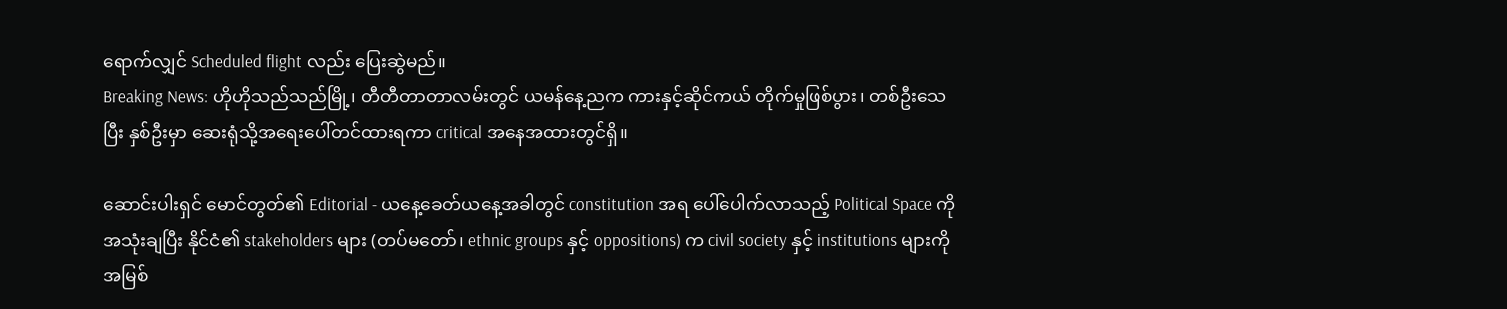ရောက်လျှင် Scheduled flight လည်း ပြေးဆွဲမည်။
Breaking News: ဟိုဟိုသည်သည်မြို့၊ တီတီတာတာလမ်းတွင် ယမန်နေ့ညက ကားနှင့်ဆိုင်ကယ် တိုက်မှုဖြစ်ပွား၊ တစ်ဦးသေပြီး နှစ်ဦးမှာ ဆေးရုံသို့အရေးပေါ်တင်ထားရကာ critical အနေအထားတွင်ရှိ။

ဆောင်းပါးရှင် မောင်တွတ်၏ Editorial - ယနေ့ခေတ်ယနေ့အခါတွင် constitution အရ ပေါ်ပေါက်လာသည့် Political Space ကိုအသုံးချပြီး နိုင်ငံ၏ stakeholders များ (တပ်မတော်၊ ethnic groups နှင့် oppositions) က civil society နှင့် institutions များကို အမြစ်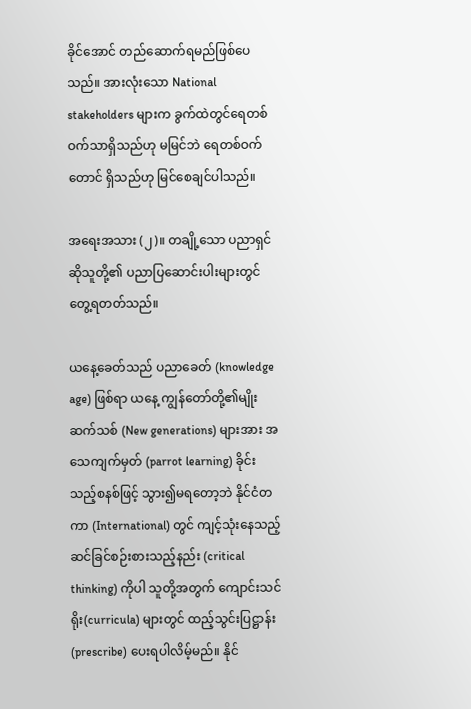ခိုင်အောင် တည်ဆောက်ရမည်ဖြစ်ပေသည်။ အားလုံးသော National stakeholders များက ခွက်ထဲတွင်ရေတစ်ဝက်သာရှိသည်ဟု မမြင်ဘဲ ရေတစ်ဝက်တောင် ရှိသည်ဟု မြင်စေချင်ပါသည်။

အရေးအသား (၂)။ တချို့သော ပညာရှင်ဆိုသူတို့၏ ပညာပြဆောင်းပါးများတွင်တွေ့ရတတ်သည်။

ယနေ့ခေတ်သည် ပညာခေတ် (knowledge age) ဖြစ်ရာ ယနေ့ ကျွန်တော်တို့၏မျိုးဆက်သစ် (New generations) များအား အသေကျက်မှတ် (parrot learning) ခိုင်းသည့်စနစ်ဖြင့် သွား၍မရတော့ဘဲ နိုင်ငံတကာ (International) တွင် ကျင့်သုံးနေသည့် ဆင်ခြင်စဉ်းစားသည့်နည်း (critical thinking) ကိုပါ သူတို့အတွက် ကျောင်းသင်ရိုး(curricula) များတွင် ထည့်သွင်းပြဋ္ဌာန်း (prescribe) ပေးရပါလိမ့်မည်။ နိုင်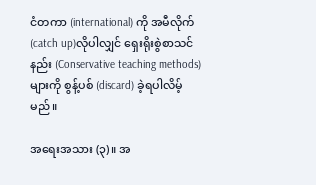ငံတကာ (international) ကို အမီလိုက် (catch up)လိုပါလျှင် ရှေးရိုးစွဲစာသင်နည်း (Conservative teaching methods) များကို စွန့်ပစ် (discard) ခဲ့ရပါလိမ့်မည်။

အရေးအသား (၃)။ အ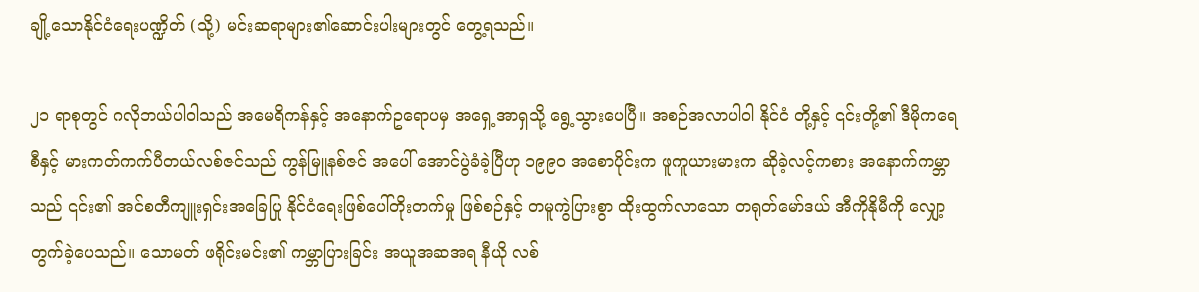ချို့သောနိုင်ငံရေးပဏ္ဍိတ် (သို့) မင်းဆရာများ၏ဆောင်းပါးများတွင် တွေ့ရသည်။

၂၁ ရာစုတွင် ဂလိုဘယ်ပါဝါသည် အမေရိကန်နှင့် အနောက်ဥရောပမှ အရှေ့အာရှသို့ ရွေ့သွားပေပြီ။ အစဉ်အလာပါဝါ နိုင်ငံ တို့နှင့် ၎င်းတို့၏ ဒီမိုကရေစီနှင့် မားကတ်ကက်ပီတယ်လစ်ဇင်သည် ကွန်မြူနစ်ဇင် အပေါ် အောင်ပွဲခံခဲ့ပြီဟု ၁၉၉၀ အစောပိုင်းက ဖူကူယားမားက ဆိုခဲ့လင့်ကစား အနောက်ကမ္ဘာသည် ၎င်း၏ အင်စတီကျူးရှင်းအခြေပြု နိုင်ငံရေးဖြစ်ပေါ်တိုးတက်မှု ဖြစ်စဉ်နှင့် တမူကွဲပြားစွာ ထိုးထွက်လာသော တရုတ်မော်ဒယ် အီကိုနိုမီကို လျှော့တွက်ခဲ့ပေသည်။ သောမတ် ဖရိုင်းမင်း၏ ကမ္ဘာပြားခြင်း အယူအဆအရ နီယို လစ်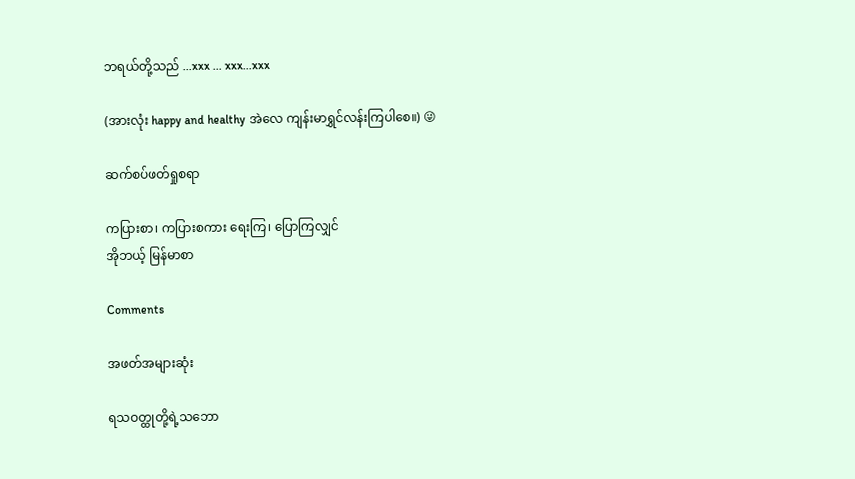ဘရယ်တို့သည် ...xxx ... xxx...xxx

(အားလုံး happy and healthy အဲလေ ကျန်းမာရွှင်လန်းကြပါစေ။) 😜

ဆက်စပ်ဖတ်ရှုစရာ

ကပြားစာ၊ ကပြားစကား ရေးကြ၊ ပြောကြလျှင်
အိုဘယ့် မြန်မာစာ

Comments

အဖတ်အများဆုံး

ရသဝတ္ထုတို့ရဲ့သဘော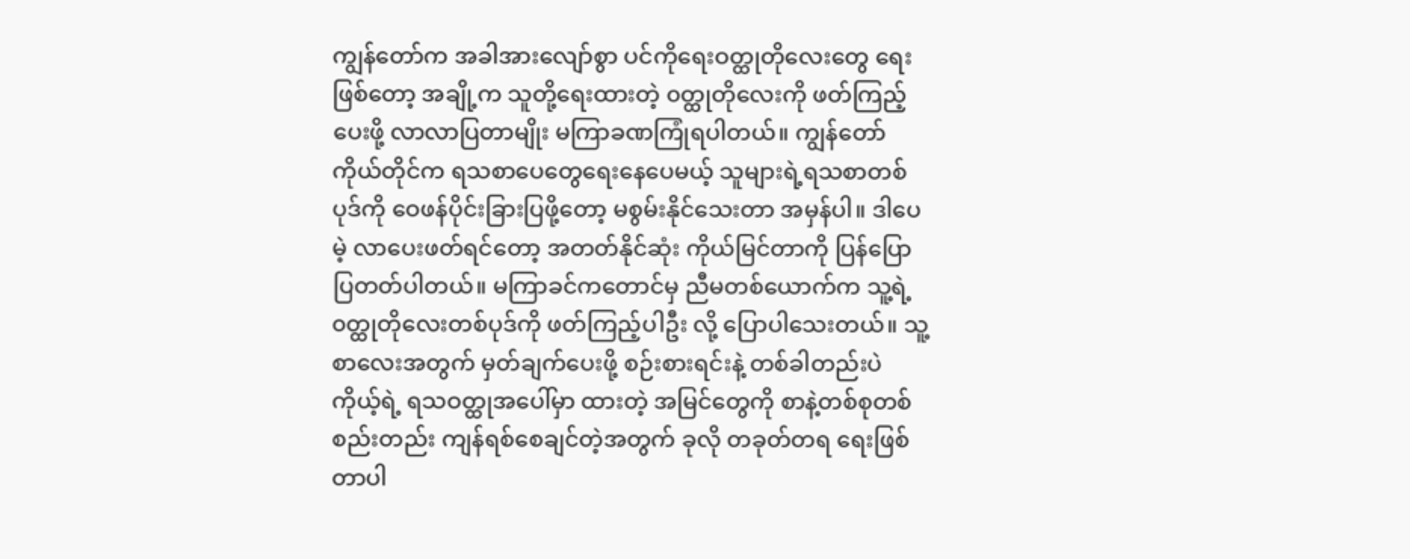ကျွန်တော်က အခါအားလျော်စွာ ပင်ကိုရေးဝတ္ထုတိုလေးတွေ ရေးဖြစ်တော့ အချို့က သူတို့ရေးထားတဲ့ ၀တ္ထုတိုလေးကို ဖတ်ကြည့်ပေးဖို့ လာလာပြတာမျိုး မကြာခဏကြုံရပါတယ်။ ကျွန်တော်ကိုယ်တိုင်က ရသစာပေတွေရေးနေပေမယ့် သူများရဲ့ရသစာတစ်ပုဒ်ကို ဝေဖန်ပိုင်းခြားပြဖို့တော့ မစွမ်းနိုင်သေးတာ အမှန်ပါ။ ဒါပေမဲ့ လာပေးဖတ်ရင်တော့ အတတ်နိုင်ဆုံး ကိုယ်မြင်တာကို ပြန်ပြောပြတတ်ပါတယ်။ မကြာခင်ကတောင်မှ ညီမတစ်ယောက်က သူ့ရဲ့ ၀တ္ထုတိုလေးတစ်ပုဒ်ကို ဖတ်ကြည့်ပါဦး လို့ ပြောပါသေးတယ်။ သူ့စာလေးအတွက် မှတ်ချက်ပေးဖို့ စဉ်းစားရင်းနဲ့ တစ်ခါတည်းပဲ ကိုယ့်ရဲ့ ရသဝတ္ထုအပေါ်မှာ ထားတဲ့ အမြင်တွေကို စာနဲ့တစ်စုတစ်စည်းတည်း ကျန်ရစ်စေချင်တဲ့အတွက် ခုလို တခုတ်တရ ရေးဖြစ်တာပါ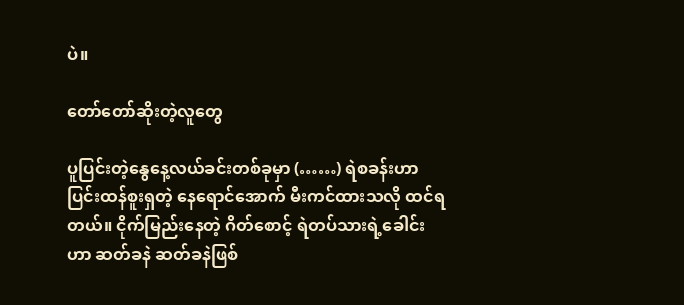ပဲ။

တော်တော်ဆိုးတဲ့လူတွေ

ပူပြင်းတဲ့နွေနေ့လယ်ခင်းတစ်ခုမှာ (……) ရဲစခန်းဟာ ပြင်းထန်စူးရှတဲ့ နေရောင်အောက် မီးကင်ထားသလို ထင်ရတယ်။ ငိုက်မြည်းနေတဲ့ ဂိတ်စောင့် ရဲတပ်သားရဲ့ခေါင်းဟာ ဆတ်ခနဲ ဆတ်ခနဲဖြစ်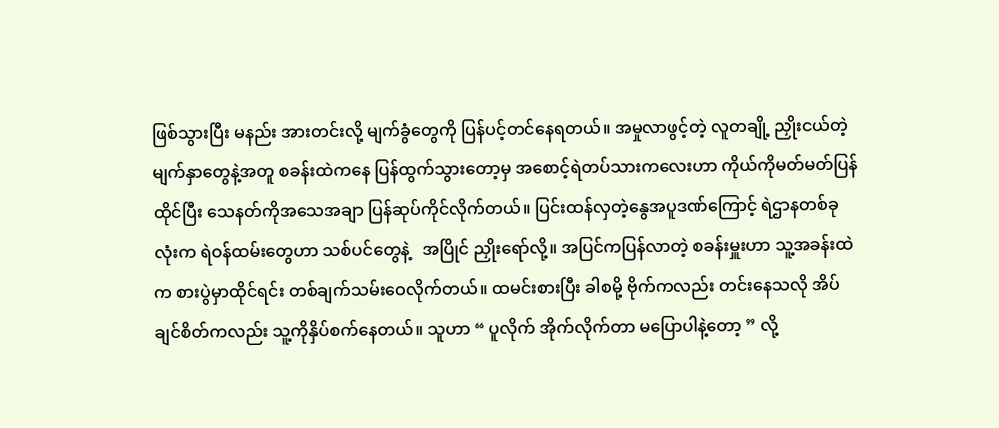ဖြစ်သွားပြီး မနည်း အားတင်းလို့ မျက်ခွံတွေကို ပြန်ပင့်တင်နေရတယ်။ အမှုလာဖွင့်တဲ့ လူတချို့ ညှိုးငယ်တဲ့မျက်နှာတွေနဲ့အတူ စခန်းထဲကနေ ပြန်ထွက်သွားတော့မှ အစောင့်ရဲတပ်သားကလေးဟာ ကိုယ်ကိုမတ်မတ်ပြန်ထိုင်ပြီး သေနတ်ကိုအသေအချာ ပြန်ဆုပ်ကိုင်လိုက်တယ်။ ပြင်းထန်လှတဲ့နွေအပူဒဏ်ကြောင့် ရဲဌာနတစ်ခုလုံးက ရဲဝန်ထမ်းတွေဟာ သစ်ပင်တွေနဲ့   အပြိုင် ညှိုးရော်လို့။ အပြင်ကပြန်လာတဲ့ စခန်းမှူးဟာ သူ့အခန်းထဲက စားပွဲမှာထိုင်ရင်း တစ်ချက်သမ်းဝေလိုက်တယ်။ ထမင်းစားပြီး ခါစမို့ ဗိုက်ကလည်း တင်းနေသလို အိပ်ချင်စိတ်ကလည်း သူ့ကိုနှိပ်စက်နေတယ်။ သူဟာ “ ပူလိုက် အိုက်လိုက်တာ မပြောပါနဲ့တော့ ” လို့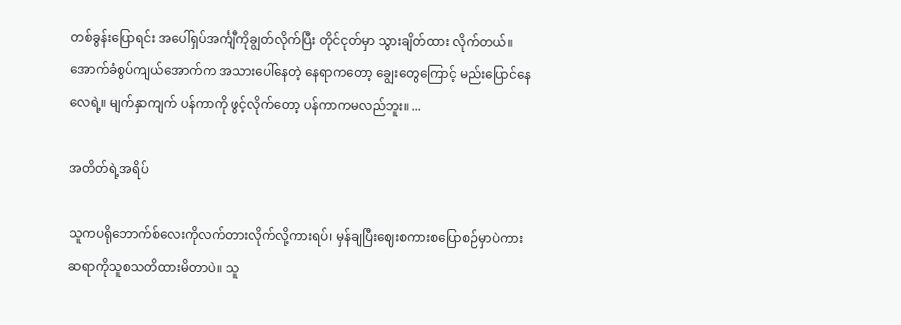တစ်ခွန်းပြောရင်း အပေါ်ရှပ်အင်္ကျီကိုချွတ်လိုက်ပြီး တိုင်ငုတ်မှာ သွားချိတ်ထား လိုက်တယ်။ အောက်ခံစွပ်ကျယ်အောက်က အသားပေါ်နေတဲ့ နေရာကတော့ ချွေးတွေကြောင့် မည်းပြောင်နေလေရဲ့။ မျက်နှာကျက် ပန်ကာကို ဖွင့်လိုက်တော့ ပန်ကာကမလည်ဘူး။ ...

အတိတ်ရဲ့အရိပ်

သူကပရိုဘောက်စ်လေးကိုလက်တားလိုက်လို့ကားရပ်၊ မှန်ချပြီးဈေးစကားစပြောစဉ်မှာပဲကားဆရာကိုသူစသတိထားမိတာပဲ။ သူ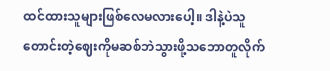ထင်ထားသူများဖြစ်လေမလားပေါ့။ ဒါနဲ့ပဲသူတောင်းတဲ့ဈေးကိုမဆစ်ဘဲသွားဖို့သဘောတူလိုက်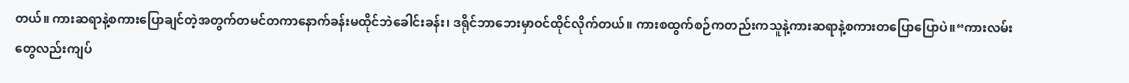တယ်။ ကားဆရာနဲ့စကားပြောချင်တဲ့အတွက်တမင်တကာနောက်ခန်းမထိုင်ဘဲခေါင်းခန်း၊ ဒရိုင်ဘာဘေးမှာဝင်ထိုင်လိုက်တယ်။ ကားစထွက်စဉ်ကတည်းကသူနဲ့ကားဆရာနဲ့စကားတပြောပြောပဲ။“ကားလမ်းတွေလည်းကျပ်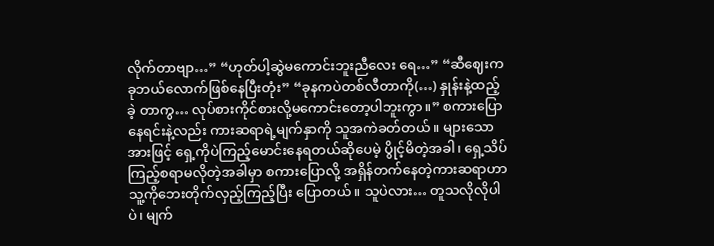လိုက်တာဗျာ…” “ဟုတ်ပါ့ဆွဲမကောင်းဘူးညီလေး ရေ…” “ဆီဈေးကခုဘယ်လောက်ဖြစ်နေပြီးတုံး” “ခုနကပဲတစ်လီတာကို(…) နှုန်းနဲ့ထည့်ခဲ့ တာကွ… လုပ်စားကိုင်စားလို့မကောင်းတော့ပါဘူးကွာ။” စကားပြောနေရင်းနဲ့လည်း ကားဆရာရဲ့မျက်နှာကို သူအကဲခတ်တယ်။ များသောအားဖြင့် ရှေ့ကိုပဲကြည့်မောင်းနေရတယ်ဆိုပေမဲ့ ပွိုင့်မိတဲ့အခါ၊ ရှေ့သိပ်ကြည့်စရာမလိုတဲ့အခါမှာ စကားပြောလို့ အရှိန်တက်နေတဲ့ကားဆရာဟာ သူ့ကိုဘေးတိုက်လှည့်ကြည့်ပြီး ပြောတယ်။ သူပဲလား… တူသလိုလိုပါပဲ၊ မျက်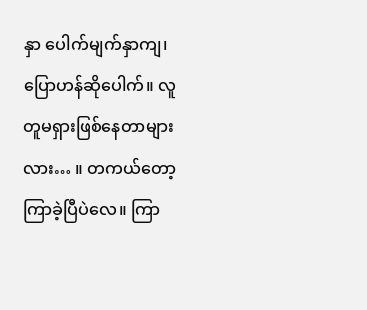နှာ ပေါက်မျက်နှာကျ၊ ပြောဟန်ဆိုပေါက်။ လူတူမရှားဖြစ်နေတာများလား… ။ တကယ်တော့ကြာခဲ့ပြီပဲလေ။ ကြာ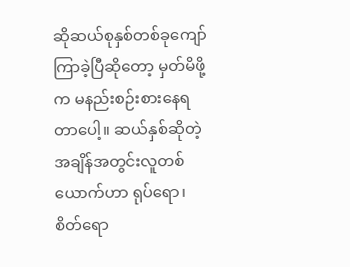ဆိုဆယ်စုနှစ်တစ်ခုကျော်ကြာခဲ့ပြီဆိုတော့ မှတ်မိဖို့က မနည်းစဉ်းစားနေရတာပေါ့။ ဆယ်နှစ်ဆိုတဲ့အချိန်အတွင်းလူတစ်ယောက်ဟာ ရုပ်ရော၊ စိတ်ရော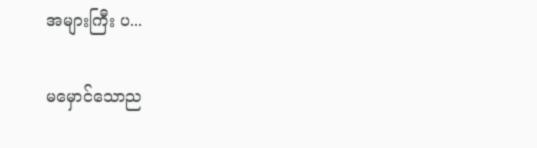အများကြီး ပ...

မမှောင်သောည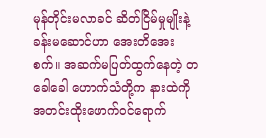မုန်တိုင်းမလာခင် ဆိတ်ငြိမ်မှုမျိုးနဲ့ ခန်းမဆောင်ဟာ အေးတိအေးစက်။ အဆက်မပြတ်ထွက်နေတဲ့ တခေါခေါ ဟောက်သံတို့က နားထဲကို အတင်းထိုးဖောက်ဝင်ရောက်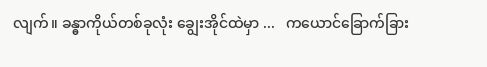လျက်။ ခန္ဓာကိုယ်တစ်ခုလုံး ချွေးအိုင်ထဲမှာ ...   ကယောင်ခြောက်ခြား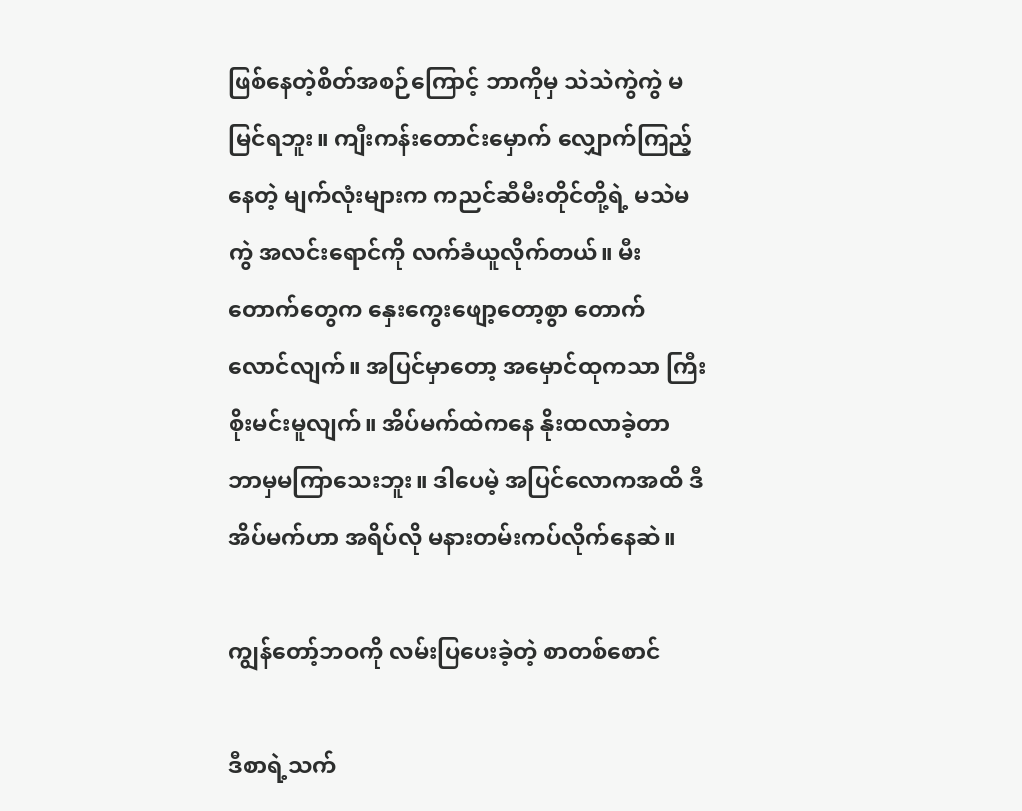ဖြစ်နေတဲ့စိတ်အစဉ်ကြောင့် ဘာကိုမှ သဲသဲကွဲကွဲ မမြင်ရဘူး။ ကျီးကန်းတောင်းမှောက် လျှောက်ကြည့်နေတဲ့ မျက်လုံးများက ကညင်ဆီမီးတိုင်တို့ရဲ့ မသဲမကွဲ အလင်းရောင်ကို လက်ခံယူလိုက်တယ်။ မီးတောက်တွေက နှေးကွေးဖျော့တော့စွာ တောက်လောင်လျက်။ အပြင်မှာတော့ အမှောင်ထုကသာ ကြီးစိုးမင်းမူလျက်။ အိပ်မက်ထဲကနေ နိုးထလာခဲ့တာ ဘာမှမကြာသေးဘူး။ ဒါပေမဲ့ အပြင်လောကအထိ ဒီအိပ်မက်ဟာ အရိပ်လို မနားတမ်းကပ်လိုက်နေဆဲ။

ကျွန်တော့်ဘဝကို လမ်းပြပေးခဲ့တဲ့ စာတစ်စောင်

ဒီစာရဲ့သက်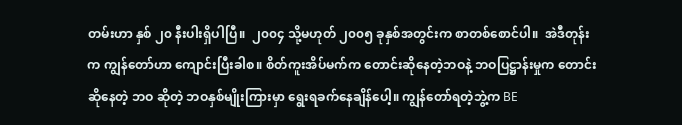တမ်းဟာ နှစ် ၂၀ နီးပါးရှိပါပြီ။  ၂၀၀၄ သို့မဟုတ် ၂၀၀၅ ခုနှစ်အတွင်းက စာတစ်စောင်ပါ။  အဲဒီတုန်းက ကျွန်တော်ဟာ ကျောင်းပြီးခါစ။ စိတ်ကူးအိပ်မက်က တောင်းဆိုနေတဲ့ဘဝနဲ့ ဘဝပြဋ္ဌာန်းမှုက တောင်းဆိုနေတဲ့ ဘဝ ဆိုတဲ့ ဘဝနှစ်မျိုးကြားမှာ ရွေးရခက်နေချိန်ပေါ့။ ကျွန်တော်ရတဲ့ဘွဲ့က BE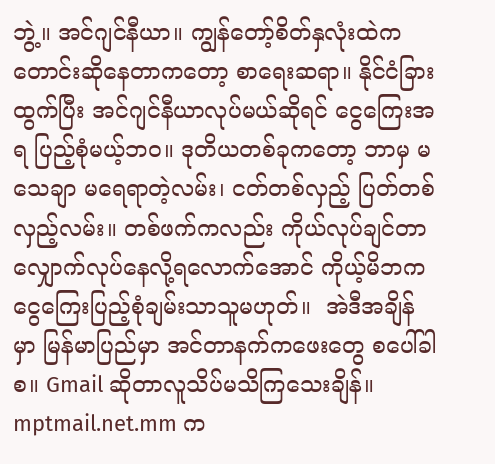ဘွဲ့။ အင်ဂျင်နီယာ။ ကျွန်တော့်စိတ်နှလုံးထဲက တောင်းဆိုနေတာကတော့ စာရေးဆရာ။ နိုင်ငံခြားထွက်ပြီး အင်ဂျင်နီယာလုပ်မယ်ဆိုရင် ငွေကြေးအရ ပြည့်စုံမယ့်ဘဝ။ ဒုတိယတစ်ခုကတော့ ဘာမှ မသေချာ မရေရာတဲ့လမ်း၊ ငတ်တစ်လှည့် ပြတ်တစ်လှည့်လမ်း။ တစ်ဖက်ကလည်း ကိုယ်လုပ်ချင်တာ လျှောက်လုပ်နေလို့ရလောက်အောင် ကိုယ့်မိဘက ငွေကြေးပြည့်စုံချမ်းသာသူမဟုတ်။  အဲဒီအချိန်မှာ မြန်မာပြည်မှာ အင်တာနက်ကဖေးတွေ စပေါ်ခါစ။ Gmail ဆိုတာလူသိပ်မသိကြသေးချိန်။ mptmail.net.mm က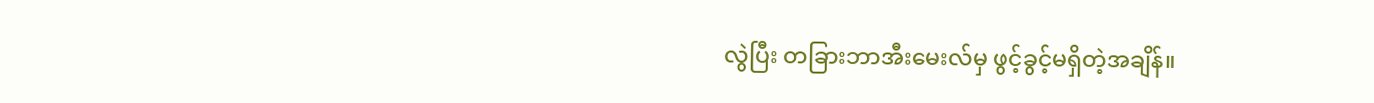လွဲပြီး တခြားဘာအီးမေးလ်မှ ဖွင့်ခွင့်မရှိတဲ့အချိန်။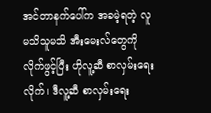အင်တာနက်ပေါ်က အခမဲ့ရတဲ့ လူမသိသူမသိ အီးမေးလ်တွေကို လိုက်ဖွင့်ပြီး ဟိုလူ့ဆီ စာလှမ်းရေးလိုက်၊ ဒီလူ့ဆီ စာလှမ်းရေး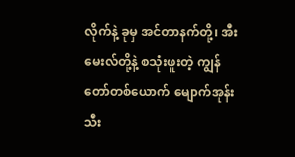လိုက်နဲ့ ခုမှ အင်တာနက်တို့၊ အီးမေးလ်တို့နဲ့ စသုံးဖူးတဲ့ ကျွန်တော်တစ်ယောက် မျောက်အုန်းသီး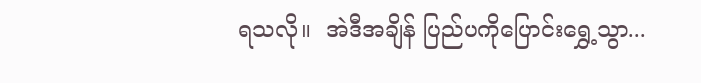ရသလို။  အဲဒီအချိန် ပြည်ပကိုပြောင်းရွှေ့သွာ...